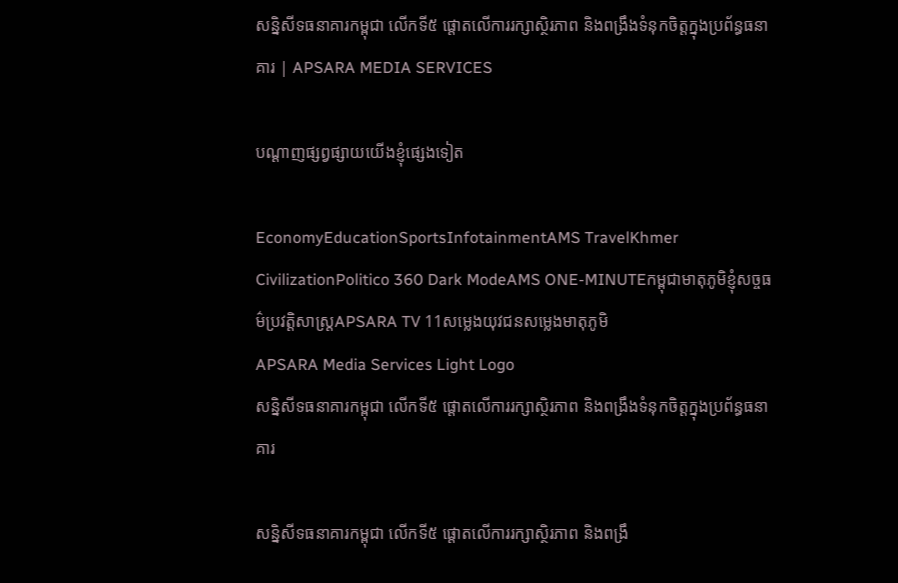សន្និសីទធនាគារកម្ពុជា លើកទី៥ ផ្តោតលើការរក្សាស្ថិរភាព និងពង្រឹងទំនុកចិត្តក្នុងប្រព័ន្ធធនាគារ | APSARA MEDIA SERVICES

បណ្ដាញផ្សព្វផ្សាយយើងខ្ញុំផ្សេងទៀត

EconomyEducationSportsInfotainmentAMS TravelKhmer CivilizationPolitico 360 Dark ModeAMS ONE-MINUTEកម្ពុជាមាតុភូមិខ្ញុំសច្ចធម៌ប្រវត្តិសាស្ត្រAPSARA TV 11សម្លេងយុវជនសម្លេងមាតុភូមិ
APSARA Media Services Light Logo
សន្និសីទធនាគារកម្ពុជា លើកទី៥ ផ្តោតលើការរក្សាស្ថិរភាព និងពង្រឹងទំនុកចិត្តក្នុងប្រព័ន្ធធនាគារ

សន្និសីទធនាគារកម្ពុជា លើកទី៥ ផ្តោតលើការរក្សាស្ថិរភាព និងពង្រឹ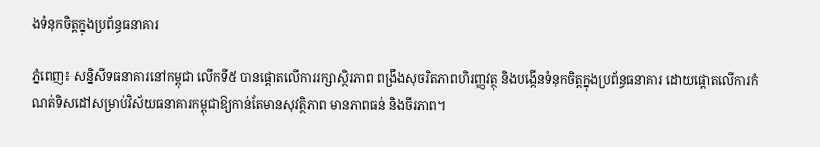ងទំនុកចិត្តក្នុងប្រព័ន្ធធនាគារ

ភ្នំពេញ៖ សន្និសីទធនាគារនៅកម្ពុជា លើកទី៥ បានផ្តោតលើការរក្សាស្ថិរភាព ពង្រឹងសុចរិតភាពហិរញ្ញវត្ថុ និងបង្កើនទំនុកចិត្តក្នុងប្រព័ន្ធធនាគារ ដោយផ្តោតលើការកំណត់ទិសដៅសម្រាប់វិស័យធនាគារកម្ពុជាឱ្យកាន់តែមានសុវត្ថិភាព មានភាពធន់ និងចីរភាព។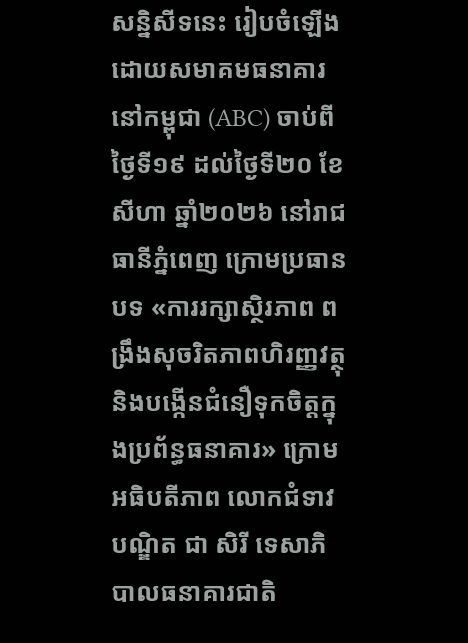សន្និសីទនេះ រៀបចំឡើងដោយសមាគមធនាគារនៅកម្ពុជា (ABC) ចាប់ពីថ្ងៃទី១៩ ដល់ថ្ងៃទី២០ ខែសីហា ឆ្នាំ២០២៦ នៅរាជធានីភ្នំពេញ ក្រោមប្រធានបទ «ការរក្សាស្ថិរភាព ពង្រឹងសុចរិតភាពហិរញ្ញវត្ថុ និងបង្កើនជំនឿទុកចិត្តក្នុងប្រព័ន្ធធនាគារ» ក្រោមអធិបតីភាព លោកជំទាវបណ្ឌិត ជា សិរី ទេសាភិបាលធនាគារជាតិ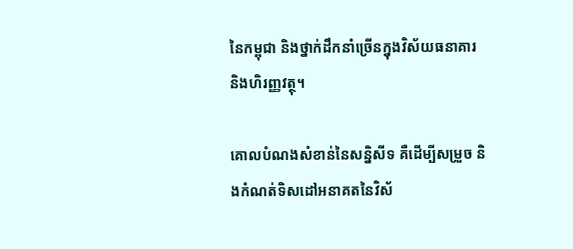នៃកម្ពុជា និងថ្នាក់ដឹកនាំច្រើនក្នុងវិស័យធនាគារ និងហិរញ្ញវត្ថុ។

គោលបំណងសំខាន់នៃសន្និសីទ គឺដើម្បីសម្រួច និងកំណត់ទិសដៅអនាគតនៃវិស័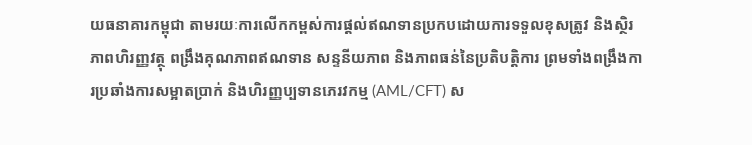យធនាគារកម្ពុជា តាមរយៈការលើកកម្ពស់ការផ្តល់ឥណទានប្រកបដោយការទទួលខុសត្រូវ និងស្ថិរភាពហិរញ្ញវត្ថុ ពង្រឹងគុណភាពឥណទាន សន្ទនីយភាព និងភាពធន់នៃប្រតិបត្តិការ ព្រមទាំងពង្រឹងការប្រឆាំងការសម្អាតប្រាក់ និងហិរញ្ញប្បទានភេរវកម្ម (AML/CFT) ស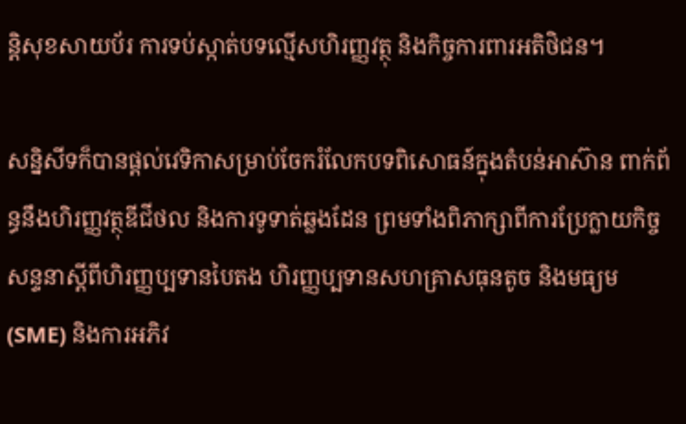ន្តិសុខសាយប័រ ការទប់ស្កាត់បទល្មើសហិរញ្ញវត្ថុ និងកិច្ចការពារអតិថិជន។

សន្និសីទក៏បានផ្តល់វេទិកាសម្រាប់ចែករំលែកបទពិសោធន៍ក្នុងតំបន់អាស៊ាន ពាក់ព័ន្ធនឹងហិរញ្ញវត្ថុឌីជីថល និងការទូទាត់ឆ្លងដែន ព្រមទាំងពិភាក្សាពីការប្រែក្លាយកិច្ចសន្ទនាស្តីពីហិរញ្ញប្បទានបៃតង ហិរញ្ញប្បទានសហគ្រាសធុនតូច និងមធ្យម (SME) និងការអភិវ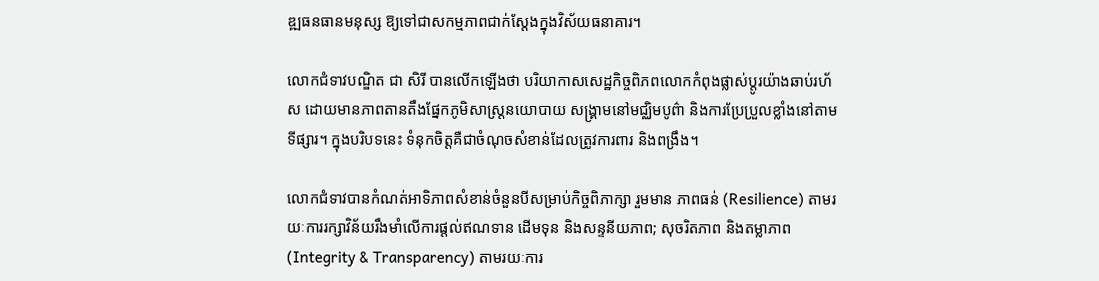ឌ្ឍធនធានមនុស្ស ឱ្យទៅជាសកម្មភាពជាក់ស្តែងក្នុងវិស័យធនាគារ។

លោកជំទាវបណ្ឌិត ជា សិរី បានលើកឡើងថា បរិយាកាសសេដ្ឋកិច្ចពិភពលោកកំពុងផ្លាស់ប្តូរយ៉ាងឆាប់រហ័ស ដោយមានភាពតានតឹងផ្នែកភូមិសាស្ត្រនយោបាយ សង្គ្រាមនៅមជ្ឈិមបូព៌ា និងការប្រែប្រួលខ្លាំងនៅតាមទីផ្សារ។ ក្នុងបរិបទនេះ ទំនុកចិត្តគឺជាចំណុចសំខាន់ដែលត្រូវការពារ និងពង្រឹង។

លោកជំទាវបានកំណត់អាទិភាពសំខាន់ចំនួនបីសម្រាប់កិច្ចពិភាក្សា រួមមាន ភាពធន់ (Resilience) តាមរយៈការរក្សាវិន័យរឹងមាំលើការផ្តល់ឥណទាន ដើមទុន និងសន្ទនីយភាព; សុចរិតភាព និងតម្លាភាព (Integrity & Transparency) តាមរយៈការ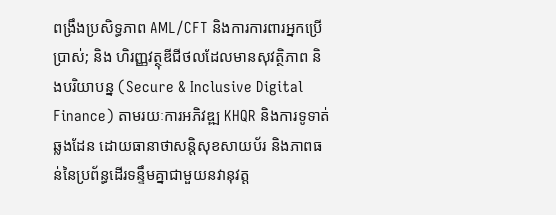ពង្រឹងប្រសិទ្ធភាព AML/CFT និងការការពារអ្នកប្រើប្រាស់; និង ហិរញ្ញវត្ថុឌីជីថលដែលមានសុវត្ថិភាព និងបរិយាបន្ន (Secure & Inclusive Digital Finance) តាមរយៈការអភិវឌ្ឍ KHQR និងការទូទាត់ឆ្លងដែន ដោយធានាថាសន្តិសុខសាយប័រ និងភាពធន់នៃប្រព័ន្ធដើរទន្ទឹមគ្នាជាមួយនវានុវត្ត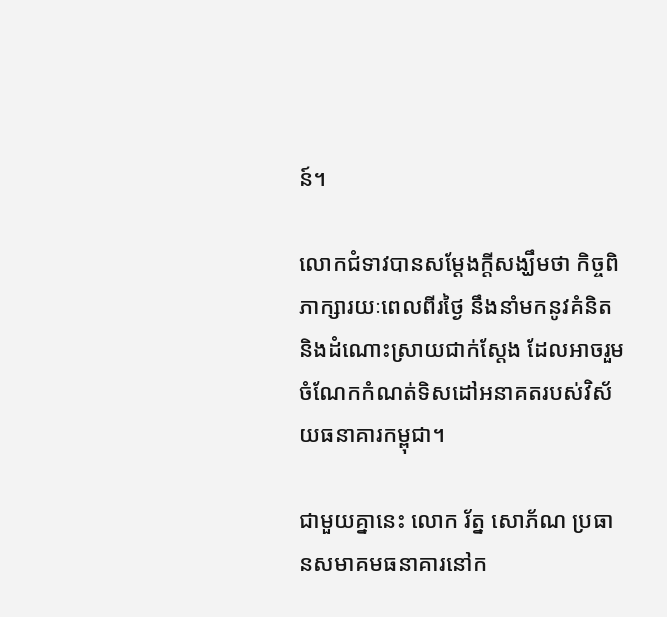ន៍។

លោកជំទាវបានសម្តែងក្តីសង្ឃឹមថា កិច្ចពិភាក្សារយៈពេលពីរថ្ងៃ នឹងនាំមកនូវគំនិត និងដំណោះស្រាយជាក់ស្តែង ដែលអាចរួមចំណែកកំណត់ទិសដៅអនាគតរបស់វិស័យធនាគារកម្ពុជា។

ជាមួយគ្នានេះ លោក រ័ត្ន សោភ័ណ ប្រធានសមាគមធនាគារនៅក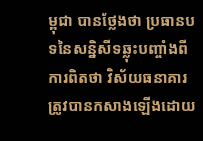ម្ពុជា បានថ្លែងថា ប្រធានបទនៃសន្និសីទឆ្លុះបញ្ចាំងពីការពិតថា វិស័យធនាគារត្រូវបានកសាងឡើងដោយ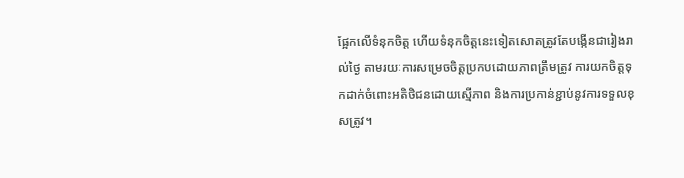ផ្អែកលើទំនុកចិត្ត ហើយទំនុកចិត្តនេះទៀតសោតត្រូវតែបង្កើនជារៀងរាល់ថ្ងៃ តាមរយៈការសម្រេចចិត្តប្រកបដោយភាពត្រឹមត្រូវ ការយកចិត្តទុកដាក់ចំពោះអតិថិជនដោយស្មើភាព និងការប្រកាន់ខ្ជាប់នូវការទទួលខុសត្រូវ។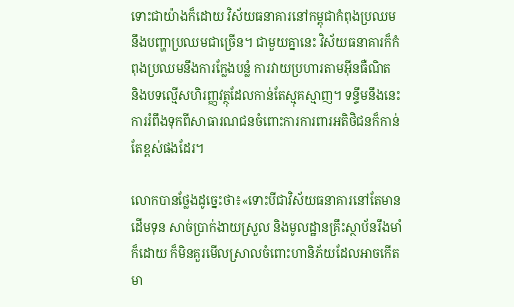ទោះជាយ៉ាងក៏ដោយ វិស័យធនាគារនៅកម្ពុជាកំពុងប្រឈមនឹងបញ្ហាប្រឈមជាច្រើន។ ជាមួយគ្នានេះ វិស័យធនាគារក៏កំពុងប្រឈមនឹងការក្លែងបន្លំ ការវាយប្រហារតាមអ៊ីនធឺណិត និងបទល្មើសហិរញ្ញវត្ថុដែលកាន់តែស្មុគស្មាញ។ ទន្ទឹមនឹងនេះ ការរំពឹងទុកពីសាធារណជនចំពោះការការពារអតិថិជនក៏កាន់តែខ្ពស់ផងដែរ។

លោកបានថ្លែងដូច្នេះថា៖«ទោះបីជាវិស័យធនាគារនៅតែមានដើមទុន សាច់ប្រាក់ងាយស្រួល និងមូលដ្ឋានគ្រឹះស្ថាប័នរឹងមាំក៏ដោយ ក៏មិនគួរមើលស្រាលចំពោះហានិភ័យដែលអាចកើតមា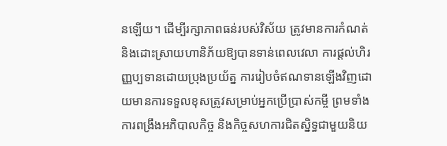នឡើយ។ ដើម្បីរក្សាភាពធន់របស់វិស័យ ត្រូវមានការកំណត់ និងដោះស្រាយហានិភ័យឱ្យបានទាន់ពេលវេលា ការផ្តល់ហិរញ្ញប្បទានដោយប្រុងប្រយ័ត្ន ការរៀបចំឥណទានឡើងវិញដោយមានការទទួលខុសត្រូវសម្រាប់អ្នកប្រើប្រាស់កម្ចី ព្រមទាំងការពង្រឹងអភិបាលកិច្ច និងកិច្ចសហការជិតស្និទ្ធជាមួយនិយ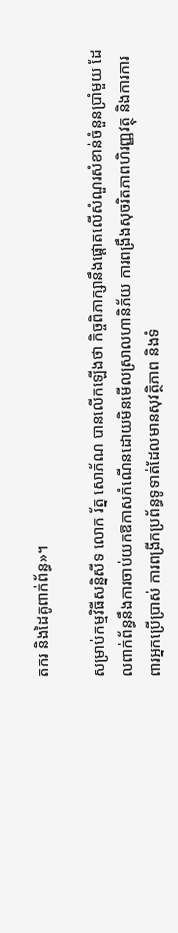តករ និងដៃគូពាក់ព័ន្ធ»។

សម្រាប់កម្មវិធីសន្និសីទ លោក រ័ត្ន សោភ័ណ បានលើកឡើងថា កិច្ចពិភាក្សានឹងផ្តោតលើសំណួរសំខាន់ចំនួនប្រាំមួយ ដែលពាក់ព័ន្ធនឹងការចាប់យកឱកាសកំណើនដោយមិនមើលស្រាលហានិភ័យ ការពង្រឹងសុចរិតភាពហិរញ្ញវត្ថុ និងការការពារអ្នកប្រើប្រាស់ ការពង្រីកប្រព័ន្ធទូទាត់ដែលមានសុវត្ថិភាព និងទំ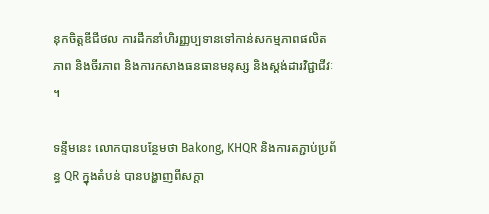នុកចិត្តឌីជីថល ការដឹកនាំហិរញ្ញប្បទានទៅកាន់សកម្មភាពផលិតភាព និងចីរភាព និងការកសាងធនធានមនុស្ស និងស្តង់ដារវិជ្ជាជីវៈ។

ទន្ទឹមនេះ លោកបានបន្ថែមថា Bakong, KHQR និងការតភ្ជាប់ប្រព័ន្ធ QR ក្នុងតំបន់ បានបង្ហាញពីសក្តា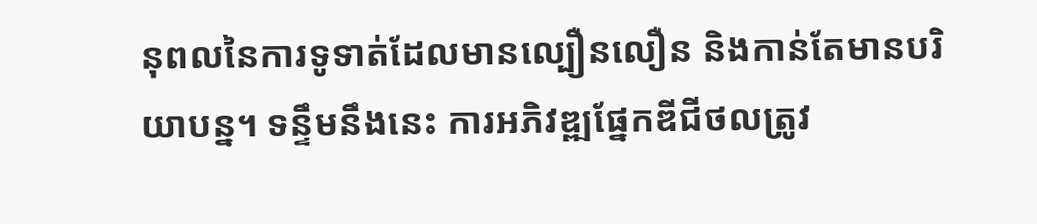នុពលនៃការទូទាត់ដែលមានល្បឿនលឿន និងកាន់តែមានបរិយាបន្ន។ ទន្ទឹមនឹងនេះ ការអភិវឌ្ឍផ្នែកឌីជីថលត្រូវ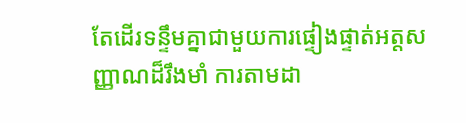តែដើរទន្ទឹមគ្នាជាមួយការផ្ទៀងផ្ទាត់អត្តសញ្ញាណដ៏រឹងមាំ ការតាមដា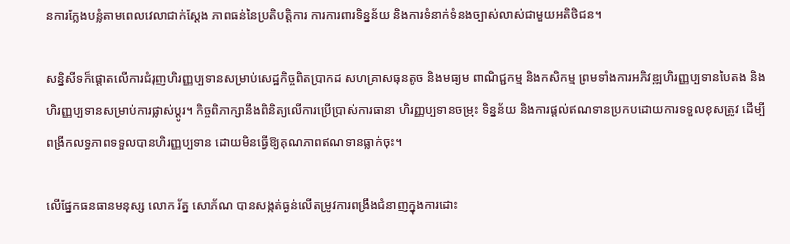នការក្លែងបន្លំតាមពេលវេលាជាក់ស្តែង ភាពធន់នៃប្រតិបត្តិការ ការការពារទិន្នន័យ និងការទំនាក់ទំនងច្បាស់លាស់ជាមួយអតិថិជន។

សន្និសីទក៏ផ្តោតលើការជំរុញហិរញ្ញប្បទានសម្រាប់សេដ្ឋកិច្ចពិតប្រាកដ សហគ្រាសធុនតូច និងមធ្យម ពាណិជ្ជកម្ម និងកសិកម្ម ព្រមទាំងការអភិវឌ្ឍហិរញ្ញប្បទានបៃតង និងហិរញ្ញប្បទានសម្រាប់ការផ្លាស់ប្តូរ។ កិច្ចពិភាក្សានឹងពិនិត្យលើការប្រើប្រាស់ការធានា ហិរញ្ញប្បទានចម្រុះ ទិន្នន័យ និងការផ្តល់ឥណទានប្រកបដោយការទទួលខុសត្រូវ ដើម្បីពង្រីកលទ្ធភាពទទួលបានហិរញ្ញប្បទាន ដោយមិនធ្វើឱ្យគុណភាពឥណទានធ្លាក់ចុះ។

លើផ្នែកធនធានមនុស្ស លោក រ័ត្ន សោភ័ណ បានសង្កត់ធ្ងន់លើតម្រូវការពង្រឹងជំនាញក្នុងការដោះ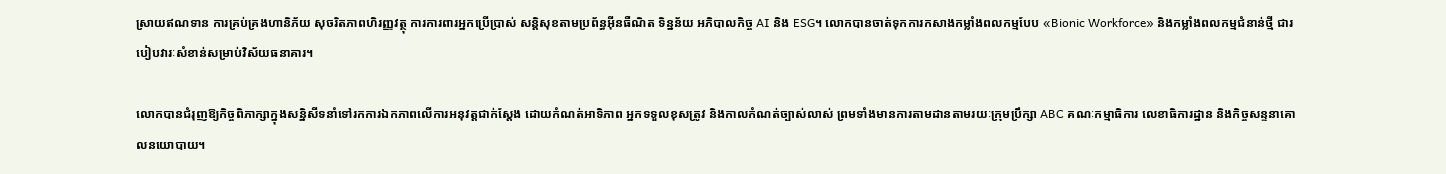ស្រាយឥណទាន ការគ្រប់គ្រងហានិភ័យ សុចរិតភាពហិរញ្ញវត្ថុ ការការពារអ្នកប្រើប្រាស់ សន្តិសុខតាមប្រព័ន្ធអ៊ីនធឺណិត ទិន្នន័យ អភិបាលកិច្ច AI និង ESG។ លោកបានចាត់ទុកការកសាងកម្លាំងពលកម្មបែប «Bionic Workforce» និងកម្លាំងពលកម្មជំនាន់ថ្មី ជារបៀបវារៈសំខាន់សម្រាប់វិស័យធនាគារ។

លោកបានជំរុញឱ្យកិច្ចពិភាក្សាក្នុងសន្និសីទនាំទៅរកការឯកភាពលើការអនុវត្តជាក់ស្តែង ដោយកំណត់អាទិភាព អ្នកទទួលខុសត្រូវ និងកាលកំណត់ច្បាស់លាស់ ព្រមទាំងមានការតាមដានតាមរយៈក្រុមប្រឹក្សា ABC គណៈកម្មាធិការ លេខាធិការដ្ឋាន និងកិច្ចសន្ទនាគោលនយោបាយ។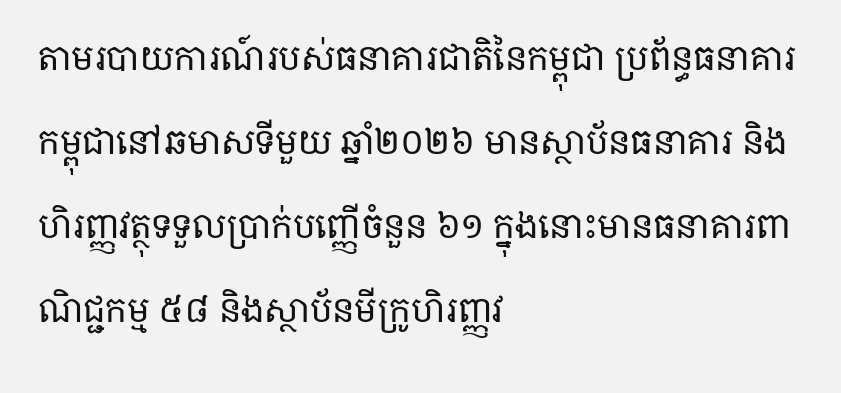តាមរបាយការណ៍របស់ធនាគារជាតិនៃកម្ពុជា ប្រព័ន្ធធនាគារកម្ពុជានៅឆមាសទីមួយ ឆ្នាំ២០២៦ មានស្ថាប័នធនាគារ និងហិរញ្ញវត្ថុទទួលប្រាក់បញ្ញើចំនួន ៦១ ក្នុងនោះមានធនាគារពាណិជ្ជកម្ម ៥៨ និងស្ថាប័នមីក្រូហិរញ្ញវ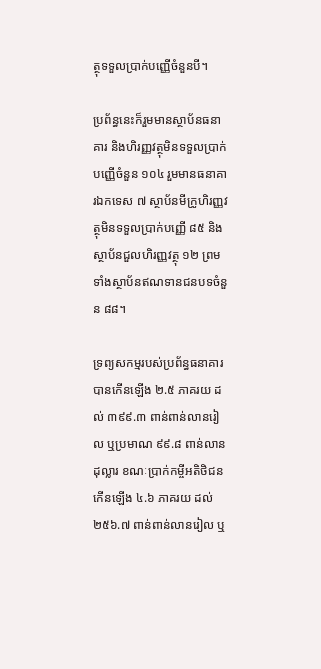ត្ថុទទួលប្រាក់បញ្ញើចំនួនបី។

ប្រព័ន្ធនេះក៏រួមមានស្ថាប័នធនាគារ និងហិរញ្ញវត្ថុមិនទទួលប្រាក់បញ្ញើចំនួន ១០៤ រួមមានធនាគារឯកទេស ៧ ស្ថាប័នមីក្រូហិរញ្ញវត្ថុមិនទទួលប្រាក់បញ្ញើ ៨៥ និងស្ថាប័នជួលហិរញ្ញវត្ថុ ១២ ព្រមទាំងស្ថាប័នឥណទានជនបទចំនួន ៨៨។

ទ្រព្យសកម្មរបស់ប្រព័ន្ធធនាគារបានកើនឡើង ២.៥ ភាគរយ ដល់ ៣៩៩.៣ ពាន់ពាន់លានរៀល ឬប្រមាណ ៩៩.៨ ពាន់លានដុល្លារ ខណៈប្រាក់កម្ចីអតិថិជនកើនឡើង ៤.៦ ភាគរយ ដល់ ២៥៦.៧ ពាន់ពាន់លានរៀល ឬ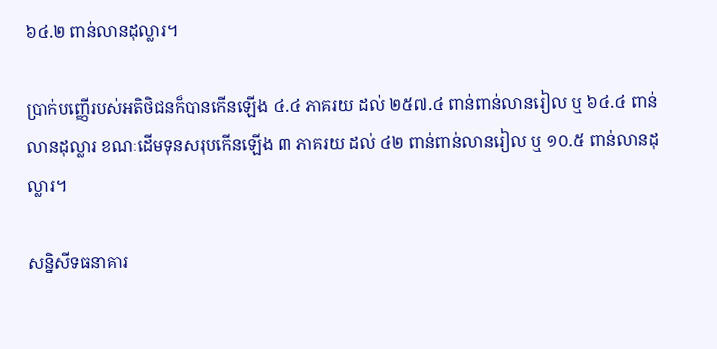៦៤.២ ពាន់លានដុល្លារ។

ប្រាក់បញ្ញើរបស់អតិថិជនក៏បានកើនឡើង ៤.៤ ភាគរយ ដល់ ២៥៧.៤ ពាន់ពាន់លានរៀល ឬ ៦៤.៤ ពាន់លានដុល្លារ ខណៈដើមទុនសរុបកើនឡើង ៣ ភាគរយ ដល់ ៤២ ពាន់ពាន់លានរៀល ឬ ១០.៥ ពាន់លានដុល្លារ។

សន្និសីទធនាគារ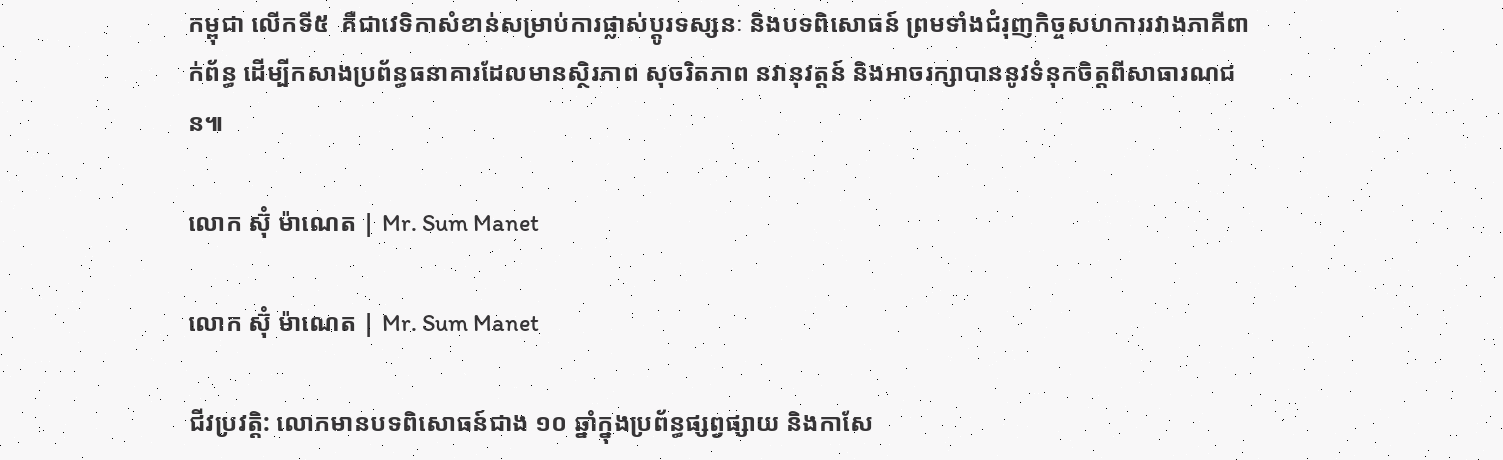កម្ពុជា លើកទី៥  គឺជាវេទិកាសំខាន់សម្រាប់ការផ្លាស់ប្តូរទស្សនៈ និងបទពិសោធន៍ ព្រមទាំងជំរុញកិច្ចសហការរវាងភាគីពាក់ព័ន្ធ ដើម្បីកសាងប្រព័ន្ធធនាគារដែលមានស្ថិរភាព សុចរិតភាព នវានុវត្តន៍ និងអាចរក្សាបាននូវទំនុកចិត្តពីសាធារណជន៕

លោក ស៊ុំ ម៉ាណេត | Mr. Sum Manet

លោក ស៊ុំ ម៉ាណេត | Mr. Sum Manet

ជីវប្រវត្តិ: លោកមានបទពិសោធន៍ជាង ១០ ឆ្នាំក្នុងប្រព័ន្ធផ្សព្វផ្សាយ និងកាសែ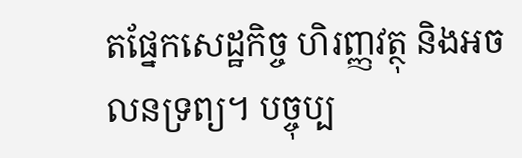តផ្នែកសេដ្ឋកិច្ច ហិរញ្ញវត្ថុ និងអចលនទ្រព្យ។ បច្ចុប្ប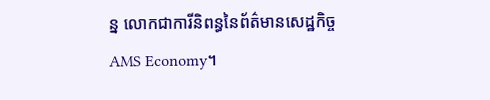ន្ន លោកជាការីនិពន្ធនៃព័ត៌មានសេដ្ឋកិច្ច AMS Economy។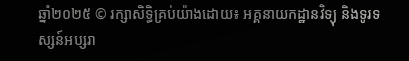ឆ្នាំ២០២៥ © រក្សាសិទ្ធិគ្រប់យ៉ាងដោយ៖ អគ្គនាយកដ្ឋានវិទ្យុ និងទូរទស្សន៍អប្សរា